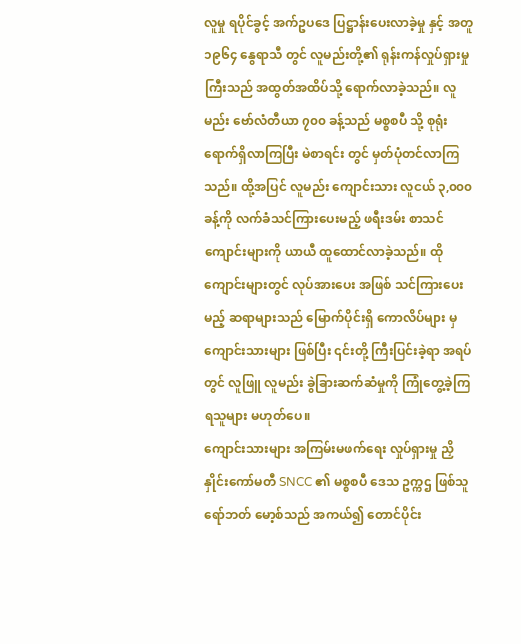လူမှု ရပိုင်ခွင့် အက်ဥပဒေ ပြဋ္ဌာန်းပေးလာခဲ့မှု နှင့် အတူ ၁၉၆၄ နွေရာသီ တွင် လူမည်းတို့၏ ရုန်းကန်လှုပ်ရှားမှုကြီးသည် အထွတ်အထိပ်သို့ ရောက်လာခဲ့သည်။ လူမည်း ဗော်လံတီယာ ၇၀၀ ခန့်သည် မစ္စစပီ သို့ စုရုံးရောက်ရှိလာကြပြီး မဲစာရင်း တွင် မှတ်ပုံတင်လာကြသည်။ ထို့အပြင် လူမည်း ကျောင်းသား လူငယ် ၃,၀၀၀ ခန့်ကို လက်ခံသင်ကြားပေးမည့် ဖရီးဒမ်း စာသင်ကျောင်းများကို ယာယီ ထူထောင်လာခဲ့သည်။ ထိုကျောင်းများတွင် လုပ်အားပေး အဖြစ် သင်ကြားပေးမည့် ဆရာများသည် မြောက်ပိုင်းရှိ ကောလိပ်များ မှ ကျောင်းသားများ ဖြစ်ပြီး ၎င်းတို့ ကြီးပြင်းခဲ့ရာ အရပ်တွင် လူဖြူ လူမည်း ခွဲခြားဆက်ဆံမှုကို ကြုံတွေ့ခဲ့ကြရသူများ မဟုတ်ပေ။
ကျောင်းသားများ အကြမ်းမဖက်ရေး လှုပ်ရှားမှု ညှိနှိုင်းကော်မတီ SNCC ၏ မစ္စစပီ ဒေသ ဥက္ကဌ ဖြစ်သူ ရော်ဘတ် မော့စ်သည် အကယ်၍ တောင်ပိုင်း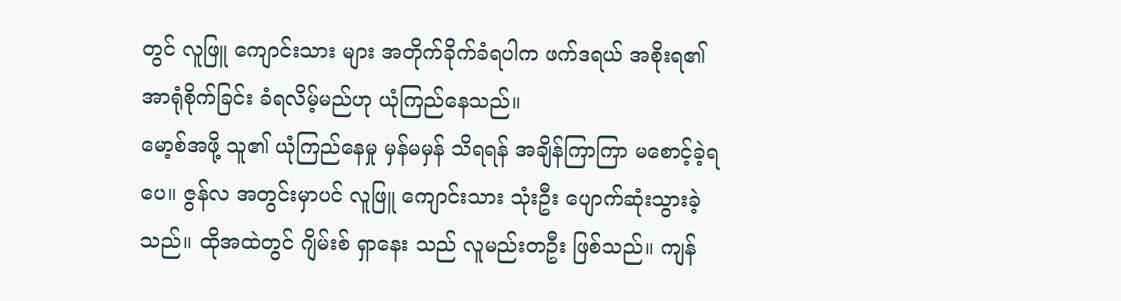တွင် လူဖြူ ကျောင်းသား များ အတိုက်ခိုက်ခံရပါက ဖက်ဒရယ် အစိုးရ၏ အာရုံစိုက်ခြင်း ခံရလိမ့်မည်ဟု ယုံကြည်နေသည်။
မော့စ်အဖို့ သူ၏ ယုံကြည်နေမှု မှန်မမှန် သိရရန် အချိန်ကြာကြာ မစောင့်ခဲ့ရပေ။ ဇွန်လ အတွင်းမှာပင် လူဖြူ ကျောင်းသား သုံးဦး ပျောက်ဆုံးသွားခဲ့သည်။ ထိုအထဲတွင် ဂျိမ်းစ် ရှာနေး သည် လူမည်းတဦး ဖြစ်သည်။ ကျန်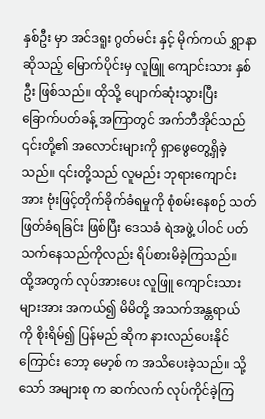နှစ်ဦး မှာ အင်ဒရူး ဂွတ်မင်း နှင့် မိုက်ကယ် ရွှာနာ ဆိုသည့် မြောက်ပိုင်းမှ လူဖြူ ကျောင်းသား နှစ်ဦး ဖြစ်သည်။ ထိုသို့ ပျောက်ဆုံးသွားပြီး ခြောက်ပတ်ခန့် အကြာတွင် အက်ဘီအိုင်သည် ၎င်းတို့၏ အလောင်းများကို ရှာဖွေတွေ့ရှိခဲ့သည်။ ၎င်းတို့သည် လူမည်း ဘုရားကျောင်းအား ဗုံးဖြင့်တိုက်ခိုက်ခံရမှုကို စုံစမ်းနေစဉ် သတ်ဖြတ်ခံရခြင်း ဖြစ်ပြီး ဒေသခံ ရဲအဖွဲ့ ပါဝင် ပတ်သက်နေသည်ကိုလည်း ရိပ်စားမိခဲ့ကြသည်။
ထို့အတွက် လုပ်အားပေး လူဖြူ ကျောင်းသားများအား အကယ်၍ မိမိတို့ အသက်အန္တရာယ် ကို စိုးရိမ်၍ ပြန်မည် ဆိုက နားလည်ပေးနိုင်ကြောင်း ဘော့ မော့စ် က အသိပေးခဲ့သည်။ သို့သော် အများစု က ဆက်လက် လုပ်ကိုင်ခဲ့ကြ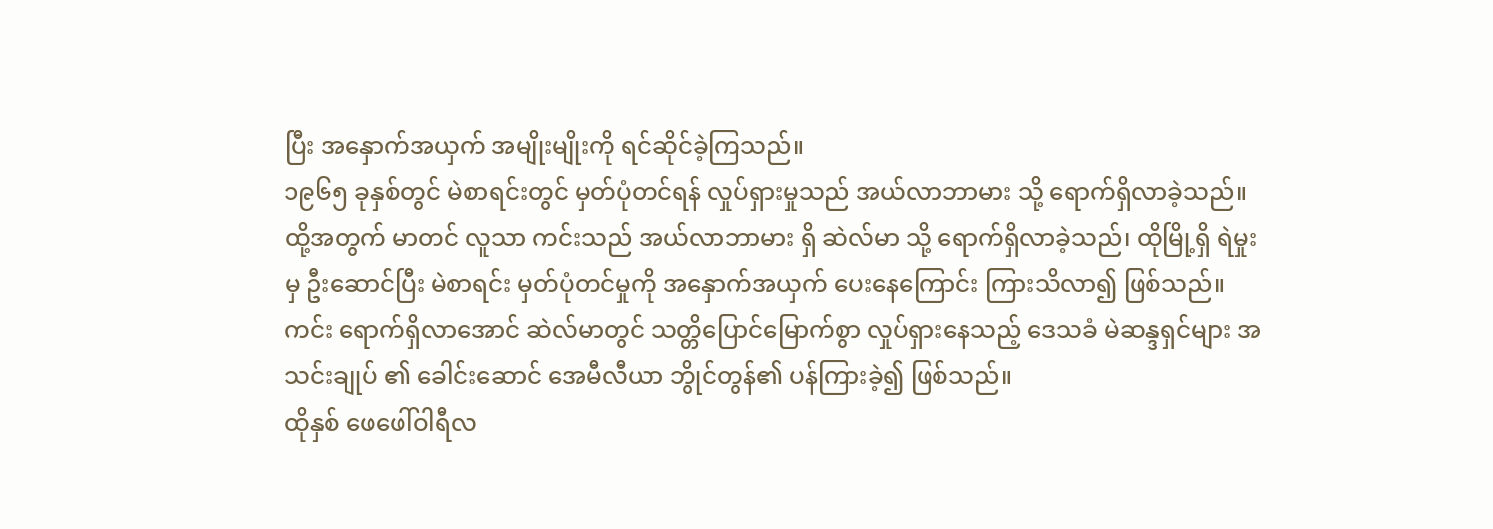ပြီး အနှောက်အယှက် အမျိုးမျိုးကို ရင်ဆိုင်ခဲ့ကြသည်။
၁၉၆၅ ခုနှစ်တွင် မဲစာရင်းတွင် မှတ်ပုံတင်ရန် လှုပ်ရှားမှုသည် အယ်လာဘာမား သို့ ရောက်ရှိလာခဲ့သည်။ ထို့အတွက် မာတင် လူသာ ကင်းသည် အယ်လာဘာမား ရှိ ဆဲလ်မာ သို့ ရောက်ရှိလာခဲ့သည်၊ ထိုမြို့ရှိ ရဲမှုး မှ ဦးဆောင်ပြီး မဲစာရင်း မှတ်ပုံတင်မှုကို အနှောက်အယှက် ပေးနေကြောင်း ကြားသိလာ၍ ဖြစ်သည်။ ကင်း ရောက်ရှိလာအောင် ဆဲလ်မာတွင် သတ္တိပြောင်မြောက်စွာ လှုပ်ရှားနေသည့် ဒေသခံ မဲဆန္ဒရှင်များ အသင်းချုပ် ၏ ခေါင်းဆောင် အေမီလီယာ ဘွိုင်တွန်၏ ပန်ကြားခဲ့၍ ဖြစ်သည်။
ထိုနှစ် ဖေဖေါ်ဝါရီလ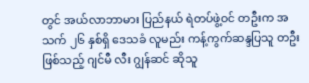တွင် အယ်လာဘာမား ပြည်နယ် ရဲတပ်ဖွဲ့ဝင် တဦးက အသက် ၂၆ နှစ်ရှိ ဒေသခံ လူမည်း ကန့်ကွက်ဆန္ဒပြသူ တဦး ဖြစ်သည့် ဂျင်မီ လီး ဂျွန်ဆင် ဆိုသူ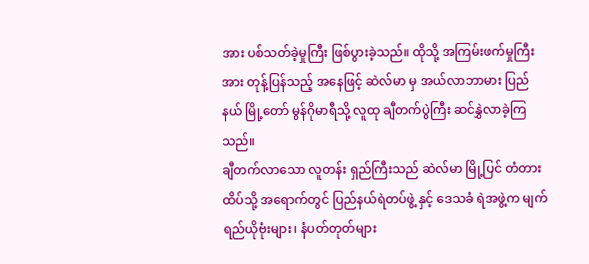အား ပစ်သတ်ခဲ့မှုကြီး ဖြစ်ပွားခဲ့သည်။ ထိုသို့ အကြမ်းဖက်မှုကြီးအား တုန့်ပြန်သည့် အနေဖြင့် ဆဲလ်မာ မှ အယ်လာဘာမား ပြည်နယ် မြို့တော် မွန်ဂိုမာရီသို့ လူထု ချီတက်ပွဲကြီး ဆင်နွှဲလာခဲ့ကြသည်။
ချီတက်လာသော လူတန်း ရှည်ကြီးသည် ဆဲလ်မာ မြို့ပြင် တံတား ထိပ်သို့ အရောက်တွင် ပြည်နယ်ရဲတပ်ဖွဲ့ နှင့် ဒေသခံ ရဲအဖွဲ့က မျက်ရည်ယိုဗုံးများ၊ နံပတ်တုတ်များ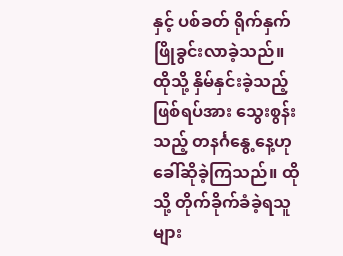နှင့် ပစ်ခတ် ရိုက်နှက် ဖြိုခွင်းလာခဲ့သည်။ ထိုသို့ နှိမ်နှင်းခဲ့သည့် ဖြစ်ရပ်အား သွေးစွန်းသည့် တနင်္ဂနွေ့နေ့ဟု ခေါ်ဆိုခဲ့ကြသည်။ ထိုသို့ တိုက်ခိုက်ခံခဲ့ရသူများ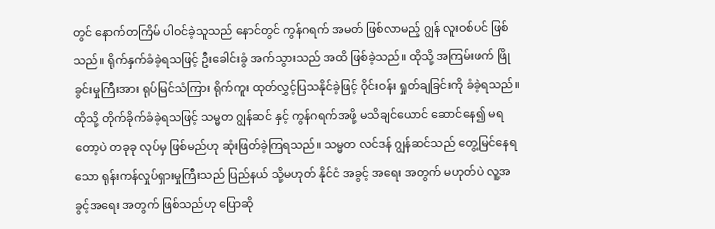တွင် နောက်တကြိမ် ပါဝင်ခဲ့သူသည် နောင်တွင် ကွန်ဂရက် အမတ် ဖြစ်လာမည့် ဂျွန် လူးဝစ်ပင် ဖြစ်သည်။ ရိုက်နှက်ခံခဲ့ရသဖြင့် ဦးခေါင်းခွံ အက်သွားသည် အထိ ဖြစ်ခဲ့သည်။ ထိုသို့ အကြမ်းဖက် ဖြိုခွင်းမှုကြီးအား ရုပ်မြင်သံကြား ရိုက်ကူး ထုတ်လွှင့်ပြသနိုင်ခဲ့ဖြင့် ဝိုင်းဝန်း ရှုတ်ချခြင်းကို ခံခဲ့ရသည်။
ထိုသို့ တိုက်ခိုက်ခံခဲ့ရသဖြင့် သမ္မတ ဂျွန်ဆင် နှင့် ကွန်ဂရက်အဖို့ မသိချင်ယောင် ဆောင်နေ၍ မရတော့ပဲ တခုခု လုပ်မှ ဖြစ်မည်ဟု ဆုံးဖြတ်ခဲ့ကြရသည်။ သမ္မတ လင်ဒန် ဂျွန်ဆင်သည် တွေ့မြင်နေရသော ရုန်းကန်လှုပ်ရှားမှုကြီးသည် ပြည်နယ် သို့မဟုတ် နိုင်ငံ အခွင့် အရေး အတွက် မဟုတ်ပဲ လူ့အခွင့်အရေး အတွက် ဖြစ်သည်ဟု ပြောဆို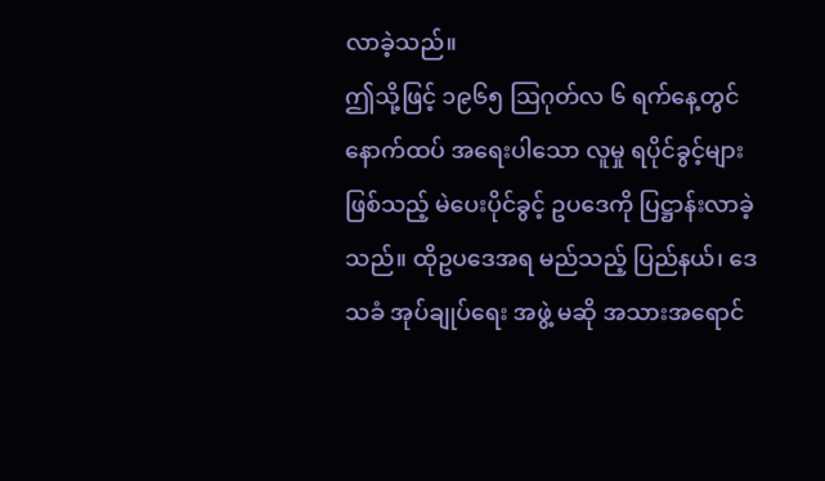လာခဲ့သည်။
ဤသို့ဖြင့် ၁၉၆၅ ဩဂုတ်လ ၆ ရက်နေ့တွင် နောက်ထပ် အရေးပါသော လူမှု ရပိုင်ခွင့်များ ဖြစ်သည့် မဲပေးပိုင်ခွင့် ဥပဒေကို ပြဋ္ဌာန်းလာခဲ့သည်။ ထိုဥပဒေအရ မည်သည့် ပြည်နယ်၊ ဒေသခံ အုပ်ချုပ်ရေး အဖွဲ့ မဆို အသားအရောင်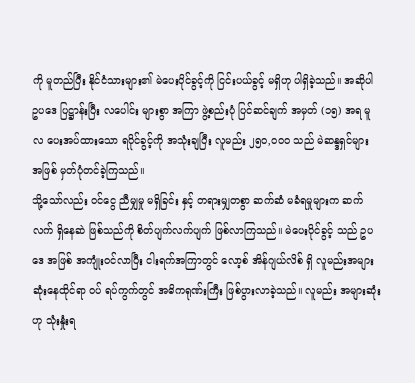ကို မူတည်ပြီး နိုင်ငံသားများ၏ မဲပေးပိုင်ခွင့်ကို ငြင်းပယ်ခွင့် မရှိဟု ပါရှိခဲ့သည်။ အဆိုပါ ဥပဒေ ပြဋ္ဌာန်းပြီး လပေါင်း များစွာ အကြာ ဖွဲ့စည်းပုံ ပြင်ဆင်ချက် အမှတ် (၁၅) အရ မူလ ပေးအပ်ထားသော ရပိုင်ခွင့်ကို အသုံးချပြီး လူမည်း ၂၅၀,၀၀၀ သည် မဲဆန္ဒရှင်များ အဖြစ် မှတ်ပုံတင်ခဲ့ကြသည်။
သို့သော်လည်း ဝင်ငွေ ညီမျှမှု မရှိခြင်း နှင့် တရားမျှတစွာ ဆက်ဆံ မခံရမှုများက ဆက်လက် ရှိနေဆဲ ဖြစ်သည်ကို စိတ်ပျက်လက်ပျက် ဖြစ်လာကြသည်။ မဲပေးပိုင်ခွင့် သည် ဥပဒေ အဖြစ် အကျုံးဝင်လာပြီး ငါးရက်အကြာတွင် လော့စ် အိန်ဂျယ်လိစ် ရှိ လူမည်းအများဆုံးနေထိုင်ရာ ဝပ် ရပ်ကွက်တွင် အဓိကရုဏ်းကြီး ဖြစ်ပွားလာခဲ့သည်။ လူမည်း အများဆုံးဟု သုံးနှုံးရ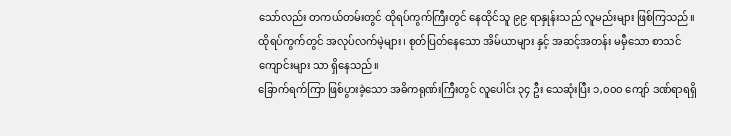သော်လည်း တကယ်တမ်းတွင် ထိုရပ်ကွက်ကြီးတွင် နေထိုင်သူ ၉၉ ရာနှုန်းသည် လူမည်းများ ဖြစ်ကြသည်။ ထိုရပ်ကွက်တွင် အလုပ်လက်မဲ့များ၊ စုတ်ပြတ်နေသော အိမ်ယာများ နှင့် အဆင့်အတန်း မမှီသော စာသင်ကျောင်းများ သာ ရှိနေသည်။
ခြောက်ရက်ကြာ ဖြစ်ပွားခဲ့သော အဓိကရုဏ်းကြီးတွင် လူပေါင်း ၃၄ ဦး သေဆုံးပြီး ၁,၀၀၀ ကျော် ဒဏ်ရာရရှိ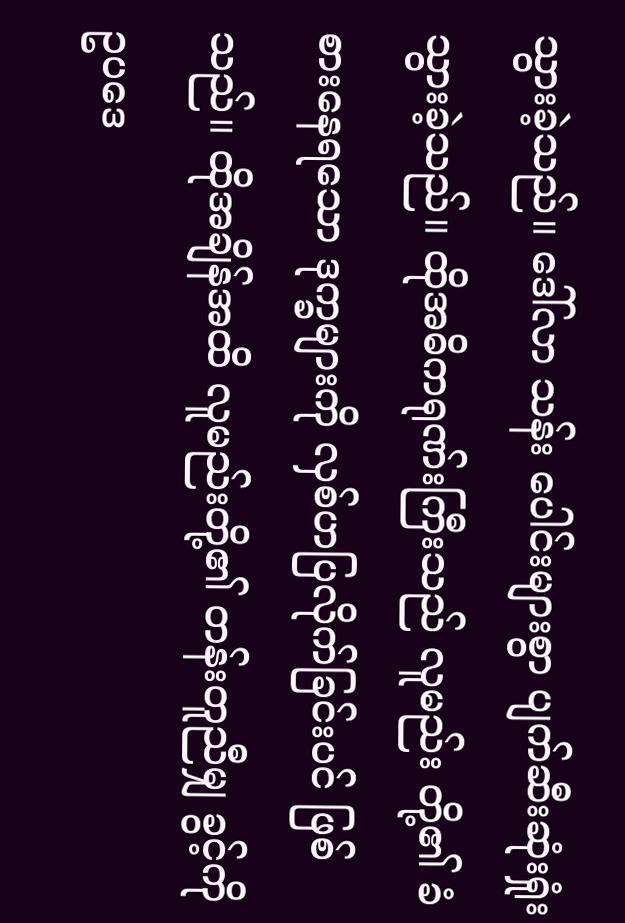သွားခဲ့သည်။ ဒေါ်လာ သန်း ပေါင်းများစွာ ပျက်ဆီးဆုံးရှုံးသွားခဲ့သည်။ ထိုအဓိကရုဏ်းကြီးသည် လူမည်း တို့၏ ခံစားနေရသော ဒုက္ခများကို လှစ်ဟပြလိုက်ခြင်းပင် ဖြစ်သည်။ ထိုအချိန်အထိ လူမည်းတို့၏ တန်းတူညီမျှ ခွင့်ကို ဥပဒေ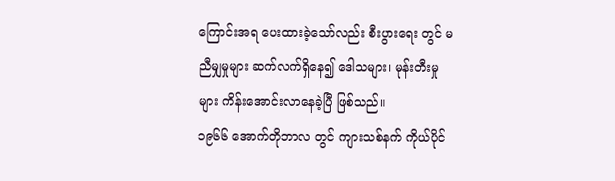ကြောင်းအရ ပေးထားခဲ့သော်လည်း စီးပွားရေး တွင် မညီမျှမှုများ ဆက်လက်ရှိနေ၍ ဒေါသများ၊ မုန်းတီးမှုများ ကိန်းအောင်းလာနေခဲ့ပြီ ဖြစ်သည်။
၁၉၆၆ အောက်တိုဘာလ တွင် ကျားသစ်နက် ကိုယ်ပိုင်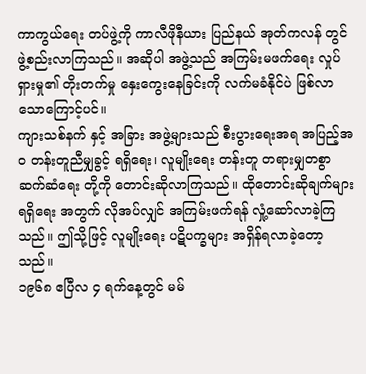ကာကွယ်ရေး တပ်ဖွဲ့ကို ကာလီဖိုနီယား ပြည်နယ် အုတ်ကလန် တွင် ဖွဲ့စည်းလာကြသည်။ အဆိုပါ အဖွဲ့သည် အကြမ်းမဖက်ရေး လှုပ်ရှားမှု၏ တိုးတက်မှု နှေးကွေးနေခြင်းကို လက်မခံနိုင်ပဲ ဖြစ်လာသောကြောင့်ပင်။
ကျားသစ်နက် နှင့် အခြား အဖွဲ့များသည် စီးပွားရေးအရ အပြည့်အဝ တန်းတူညီမျှခွင့် ရရှိရေး၊ လူမျိုးရေး တန်းတူ တရားမျှတစွာ ဆက်ဆံရေး တို့ကို တောင်းဆိုလာကြသည်။ ထိုတောင်းဆိုချက်များ ရရှိရေး အတွက် လိုအပ်လျှင် အကြမ်းဖက်ရန် လှုံ့ဆော်လာခဲ့ကြသည်။ ဤသို့ဖြင့် လူမျိုးရေး ပဋိပက္ခများ အရှိန်ရလာခဲ့တော့သည်။
၁၉၆၈ ဧပြီလ ၄ ရက်နေ့တွင် မမ်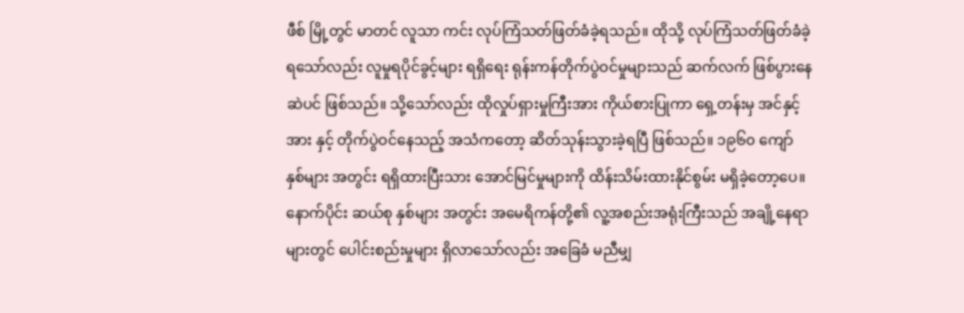ဖီစ် မြို့တွင် မာတင် လူသာ ကင်း လုပ်ကြံသတ်ဖြတ်ခံခဲ့ရသည်။ ထိုသို့ လုပ်ကြံသတ်ဖြတ်ခံခဲ့ရသော်လည်း လူမှုရပိုင်ခွင့်များ ရရှိရေး ရုန်းကန်တိုက်ပွဲဝင်မှုများသည် ဆက်လက် ဖြစ်ပွားနေဆဲပင် ဖြစ်သည်။ သို့သော်လည်း ထိုလှုပ်ရှားမှုကြီးအား ကိုယ်စားပြုကာ ရှေ့တန်းမှ အင်နှင့် အား နှင့် တိုက်ပွဲဝင်နေသည့် အသံကတော့ ဆိတ်သုန်းသွားခဲ့ရပြီ ဖြစ်သည်။ ၁၉၆၀ ကျော် နှစ်များ အတွင်း ရရှိထားပြီးသား အောင်မြင်မှုများကို ထိန်းသိမ်းထားနိုင်စွမ်း မရှိခဲ့တော့ပေ။
နောက်ပိုင်း ဆယ်စု နှစ်များ အတွင်း အမေရိကန်တို့၏ လူ့အစည်းအရုံးကြီးသည် အချို့နေရာများတွင် ပေါင်းစည်းမှုများ ရှိလာသော်လည်း အခြေခံ မညီမျှ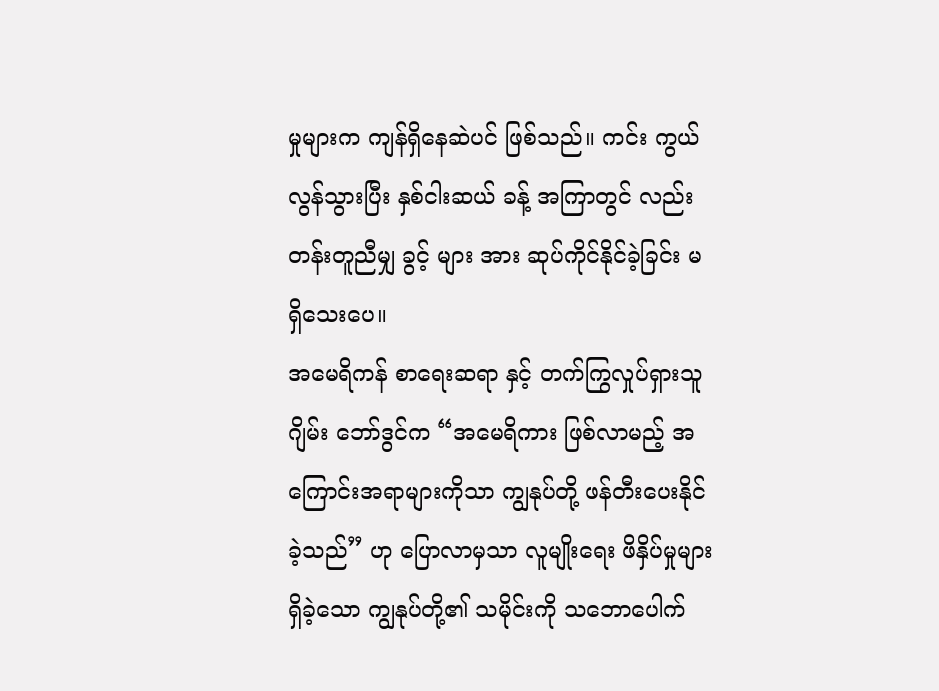မှုများက ကျန်ရှိနေဆဲပင် ဖြစ်သည်။ ကင်း ကွယ်လွန်သွားပြီး နှစ်ငါးဆယ် ခန့် အကြာတွင် လည်း တန်းတူညီမျှ ခွင့် များ အား ဆုပ်ကိုင်နိုင်ခဲ့ခြင်း မရှိသေးပေ။
အမေရိကန် စာရေးဆရာ နှင့် တက်ကြွလှုပ်ရှားသူ ဂျိမ်း ဘော်ဒွင်က “အမေရိကား ဖြစ်လာမည့် အကြောင်းအရာများကိုသာ ကျွနုပ်တို့ ဖန်တီးပေးနိုင်ခဲ့သည်” ဟု ပြောလာမှသာ လူမျိုးရေး ဖိနှိပ်မှုများ ရှိခဲ့သော ကျွနုပ်တို့၏ သမိုင်းကို သဘောပေါက်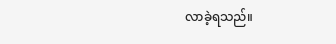လာခဲ့ရသည်။